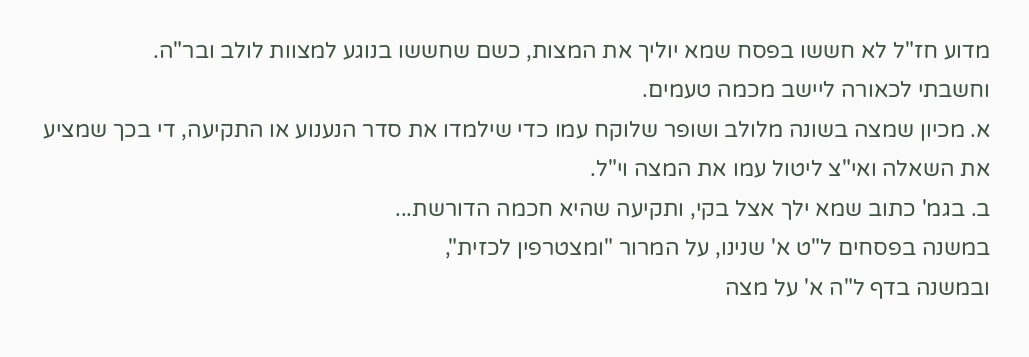מדוע חז"ל לא חששו בפסח שמא יוליך את המצות, כשם שחששו בנוגע למצוות לולב ובר"ה.
וחשבתי לכאורה ליישב מכמה טעמים.
א. מכיון שמצה בשונה מלולב ושופר שלוקח עמו כדי שילמדו את סדר הנענוע או התקיעה, די בכך שמציע את השאלה ואי"צ ליטול עמו את המצה וי"ל.
ב. בגמ' כתוב שמא ילך אצל בקי, ותקיעה שהיא חכמה הדורשת...
במשנה בפסחים ל"ט א' שנינו, על המרור "ומצטרפין לכזית",
ובמשנה בדף ל"ה א' על מצה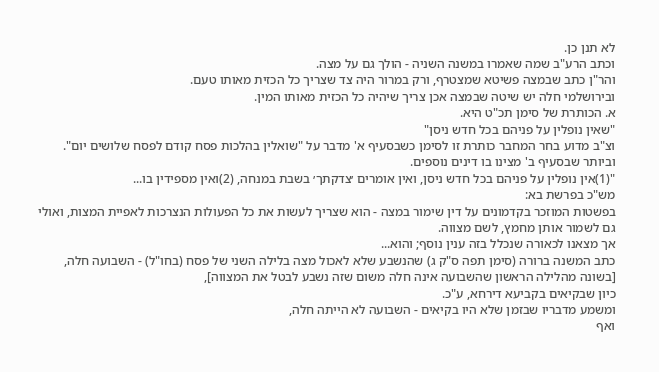לא תנן כן.
וכתב הרע"ב שמה שאמרו במשנה השניה - הולך גם על מצה.
והר"ן כתב שבמצה פשיטא שמצטרף, ורק במרור היה צד שצריך כל הכזית מאותו טעם.
ובירושלמי חלה יש שיטה שבמצה אכן צריך שיהיה כל הכזית מאותו המין.
א. הכותרת של סימן תכ"ט היא.
"שאין נופלין על פניהם בכל חדש ניסן"
וצ"ב מדוע בחר המחבר כותרת זו לסימן כשבסעיף א' מדבר על "שואלין בהלכות פסח קודם לפסח שלושים יום".
וביותר שבסעיף ב' מצינו בו דינים נוספים.
"(1)אין נופלין על פניהם בכל חדש ניסן, ואין אומרים ׳צדקתך׳ בשבת במנחה, (2)ואין מספידין בו...
מש"כ בפרשת בא:
בפשטות המוזכר בקדמונים על דין שימור במצה - הוא שצריך לעשות את כל הפעולות הנצרכות לאפיית המצות, ואולי גם לשמור אותן מחמץ, לשם מצווה.
אך מצאנו לכאורה שנכלל בזה ענין נוסף; והוא...
כתב המשנה ברורה (סימן תפה ס"ק ג) שהנשבע שלא לאכול מצה בלילה השני של פסח (בחו"ל) - השבועה חלה,
[בשונה מהלילה הראשון שהשבועה אינה חלה משום שזה נשבע לבטל את המצווה],
כיון שבקיאים בקביעא דירחא, ע"כ.
ומשמע מדבריו שבזמן שלא היו בקיאים - השבועה לא הייתה חלה,
ואף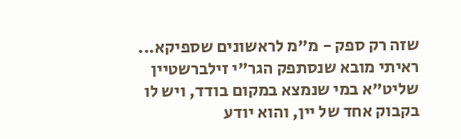שזה רק ספק - מ"מ לראשונים שספיקא...
ראיתי מובא שנסתפק הגר"י זילברשטיין שליט"א במי שנמצא במקום בודד, ויש לו בקבוק אחד של יין, והוא יודע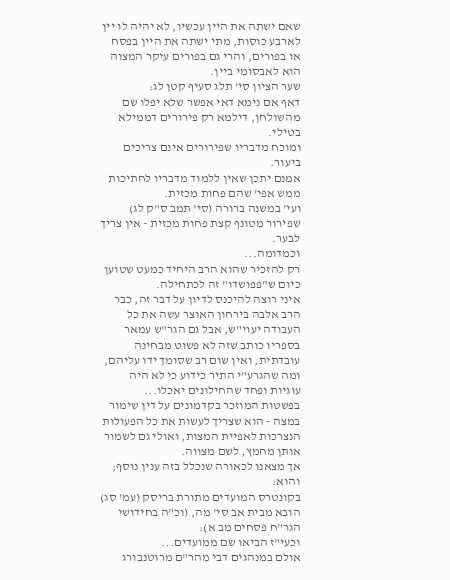שאם ישתה את היין עכשיו, לא יהיה לו יין לארבע כוסות, מתי ישתה את היין בפסח או בפורים, והרי גם בפורים עיקר המצוה הוא לאבסומי ביין.
שער הציון סי' תלג סעיף קטן לג:
דאף אם נימא דאי אפשר שלא יפלו שם מהשולחן, דילמא רק פירורים דממילא בטילי.
ומוכח מדבריו שפירורים אינם צריכים ביעור.
אמנם יתכן שאין ללמוד מדבריו לחתיכות ממש אפי' שהם פחות מכזית.
ועי' במשנה ברורה (סי' תמב ס"ק לג) שפירור מטונף קצת פחות מכזית - אין צריך לבער.
וכמדומה...
רק להזכיר שהוא הרב היחיד כמעט שטוען כיום ש"פפושדו" זה לכתחילה.
איני רוצה להיכנס לדיון על דבר זה, כבר הרב אלבה בירחון האוצר עשה את כל העבודה יעוי"ש, אבל גם הגר"ש עמאר בספריו כותב שזה לא פשוט מבחינה עובדתית, ואין שום רב שסומך ידו עליהם, ומה שהגרע"י התיר כידוע כי לא היה עוגיות ופחד שהחילונים יאכלו...
בפשטות המוזכר בקדמונים על דין שימור במצה - הוא שצריך לעשות את כל הפעולות הנצרכות לאפיית המצות, ואולי גם לשמור אותן מחמץ, לשם מצווה.
אך מצאנו לכאורה שנכלל בזה ענין נוסף; והוא:
בקונטרס המועדים מתורת בריסק (עמ' סג) הובא מבית אב סי' מה, (וכ"ה בחידושי הגר"ח פסחים מב א):
וכעי"ז הביאו שם ממועדים...
אולם במנהגים דבי מהר"ם מרוטנבורג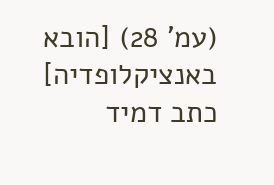(עמ' 28) [הובא באנציקלופדיה] כתב דמיד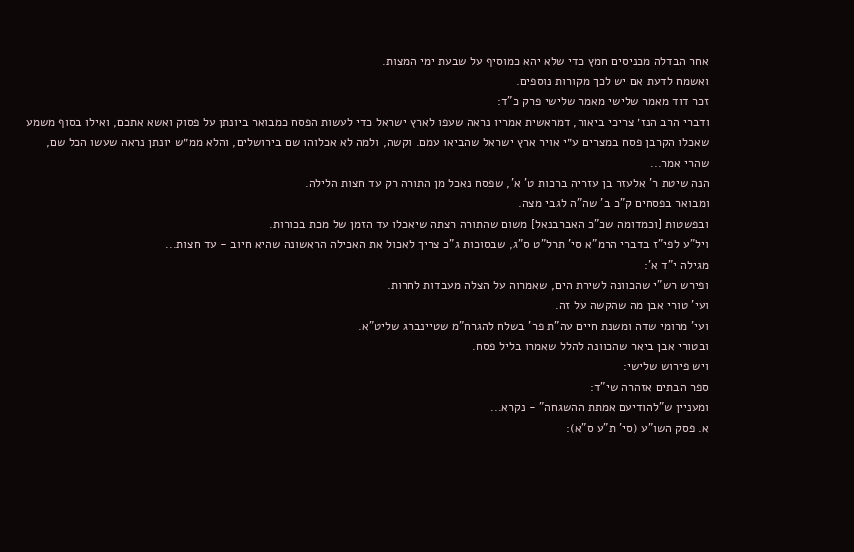אחר הבדלה מכניסים חמץ כדי שלא יהא כמוסיף על שבעת ימי המצות.
ואשמח לדעת אם יש לכך מקורות נוספים.
זכר דוד מאמר שלישי מאמר שלישי פרק כ"ד:
ודברי הרב הנז׳ צריכי ביאור, דמראשית אמריו נראה שעפו לארץ ישראל כדי לעשות הפסח כמבואר ביונתן על פסוק ואשא אתכם, ואילו בסוף משמע שאכלו הקרבן פסח במצרים ע״י אויר ארץ ישראל שהביאו עמם. וקשה, ולמה לא אכלוהו שם בירושלים, והלא ממ״ש יונתן נראה שעשו הכל שם, שהרי אמר...
הנה שיטת ר' אלעזר בן עזריה ברכות ט' א', שפסח נאכל מן התורה רק עד חצות הלילה.
ומבואר בפסחים ק"כ ב' שה"ה לגבי מצה.
ובפשטות [וכמדומה שכ"כ האברבנאל] משום שהתורה רצתה שיאכלו עד הזמן של מכת בכורות.
ויל"ע לפי"ז בדברי הרמ"א סי' תרל"ט ס"ג, שבסוכות ג"כ צריך לאכול את האכילה הראשונה שהיא חיוב - עד חצות...
מגילה י"ד א':
ופירש רש"י שהכוונה לשירת הים, שאמרוה על הצלה מעבדות לחרות.
ועי' טורי אבן מה שהקשה על זה.
ועי' מרומי שדה ומשנת חיים עה"ת פר' בשלח להגרח"מ שטיינברג שליט"א.
ובטורי אבן ביאר שהכוונה להלל שאמרו בליל פסח.
ויש פירוש שלישי:
ספר הבתים אזהרה שי"ד:
ומעניין ש"להודיעם אמתת ההשגחה" - נקרא...
א. פסק השו"ע (סי' ת"ע ס"א):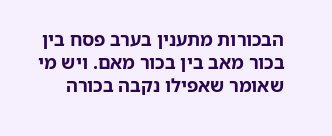הבכורות מתענין בערב פסח בין בכור מאב בין בכור מאם. ויש מי שאומר שאפילו נקבה בכורה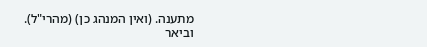מתענה. (ואין המנהג כן) (מהרי"ל).
וביאר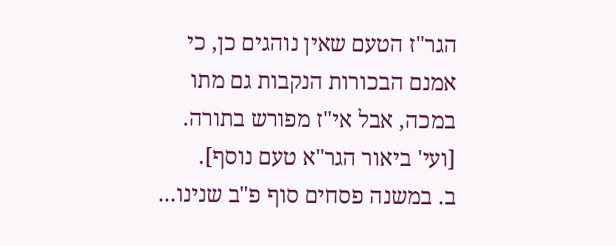הגר"ז הטעם שאין נוהגים כן, כי אמנם הבכורות הנקבות גם מתו במכה, אבל אי"ז מפורש בתורה. [ועי' ביאור הגר"א טעם נוסף].
ב. במשנה פסחים סוף פ"ב שנינו...